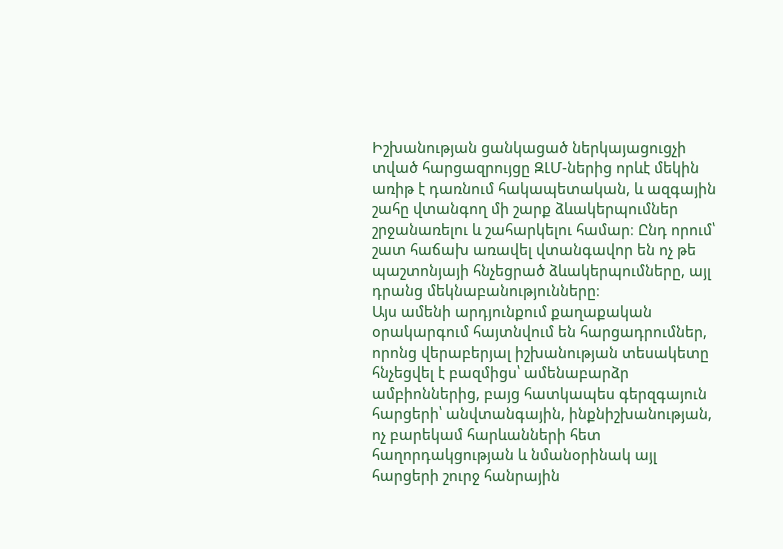Իշխանության ցանկացած ներկայացուցչի տված հարցազրույցը ԶԼՄ-ներից որևէ մեկին առիթ է դառնում հակապետական, և ազգային շահը վտանգող մի շարք ձևակերպումներ շրջանառելու և շահարկելու համար։ Ընդ որում՝ շատ հաճախ առավել վտանգավոր են ոչ թե պաշտոնյայի հնչեցրած ձևակերպումները, այլ դրանց մեկնաբանությունները։
Այս ամենի արդյունքում քաղաքական օրակարգում հայտնվում են հարցադրումներ, որոնց վերաբերյալ իշխանության տեսակետը հնչեցվել է բազմիցս՝ ամենաբարձր ամբիոններից, բայց հատկապես գերզգայուն հարցերի՝ անվտանգային, ինքնիշխանության, ոչ բարեկամ հարևանների հետ հաղորդակցության և նմանօրինակ այլ հարցերի շուրջ հանրային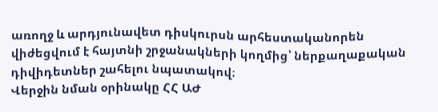առողջ և արդյունավետ դիսկուրսն արհեստականորեն վիժեցվում է հայտնի շրջանակների կողմից՝ ներքաղաքական դիվիդետներ շահելու նպատակով։
Վերջին նման օրինակը ՀՀ ԱԺ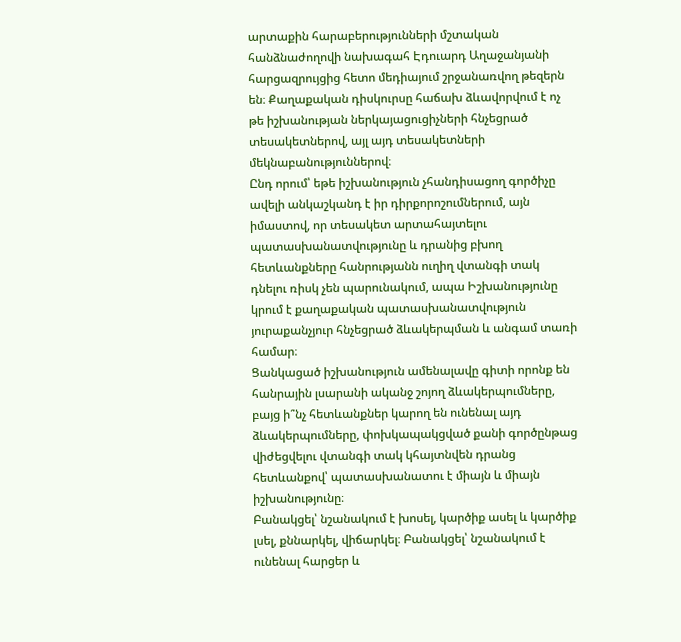արտաքին հարաբերությունների մշտական հանձնաժողովի նախագահ Էդուարդ Աղաջանյանի հարցազրույցից հետո մեդիայում շրջանառվող թեզերն են։ Քաղաքական դիսկուրսը հաճախ ձևավորվում է ոչ թե իշխանության ներկայացուցիչների հնչեցրած տեսակետներով, այլ այդ տեսակետների մեկնաբանություններով։
Ընդ որում՝ եթե իշխանություն չհանդիսացող գործիչը ավելի անկաշկանդ է իր դիրքորոշումներում, այն իմաստով, որ տեսակետ արտահայտելու պատասխանատվությունը և դրանից բխող հետևանքները հանրությանն ուղիղ վտանգի տակ դնելու ռիսկ չեն պարունակում, ապա Իշխանությունը կրում է քաղաքական պատասխանատվություն յուրաքանչյուր հնչեցրած ձևակերպման և անգամ տառի համար։
Ցանկացած իշխանություն ամենալավը գիտի որոնք են հանրային լսարանի ականջ շոյող ձևակերպումները, բայց ի՞նչ հետևանքներ կարող են ունենալ այդ ձևակերպումները, փոխկապակցված քանի գործընթաց վիժեցվելու վտանգի տակ կհայտնվեն դրանց հետևանքով՝ պատասխանատու է միայն և միայն իշխանությունը։
Բանակցել՝ նշանակում է խոսել, կարծիք ասել և կարծիք լսել, քննարկել, վիճարկել։ Բանակցել՝ նշանակում է ունենալ հարցեր և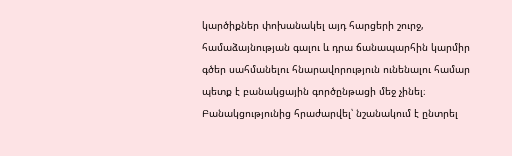կարծիքներ փոխանակել այդ հարցերի շուրջ, համաձայնության գալու և դրա ճանապարհին կարմիր գծեր սահմանելու հնարավորություն ունենալու համար պետք է բանակցային գործընթացի մեջ չինել։ Բանակցությունից հրաժարվել՝ նշանակում է ընտրել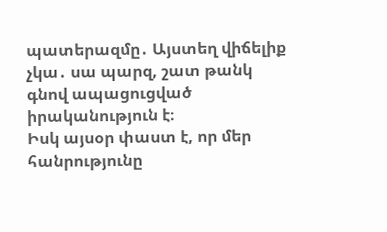պատերազմը․ Այստեղ վիճելիք չկա․ սա պարզ, շատ թանկ գնով ապացուցված իրականություն է։
Իսկ այսօր փաստ է, որ մեր հանրությունը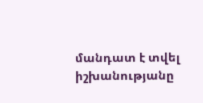մանդատ է տվել իշխանությանը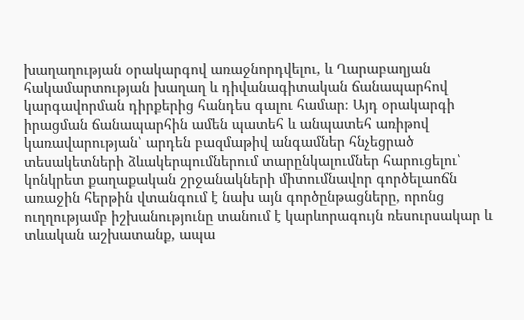խաղաղության օրակարգով առաջնորդվելու, և Ղարաբաղյան հակամարտության խաղաղ և դիվանագիտական ճանապարհով կարգավորման դիրքերից հանդես գալու համար։ Այդ օրակարգի իրացման ճանապարհին ամեն պատեհ և անպատեհ առիթով կառավարության՝ արդեն բազմաթիվ անգամներ հնչեցրած տեսակետների ձևակերպումներում տարընկալումներ հարուցելու՝ կոնկրետ քաղաքական շրջանակների միտումնավոր գործելաոճն առաջին հերթին վտանգում է նախ այն գործընթացները, որոնց ուղղությամբ իշխանությունը տանում է կարևորագույն ռեսուրսակար և տևական աշխատանք, ապա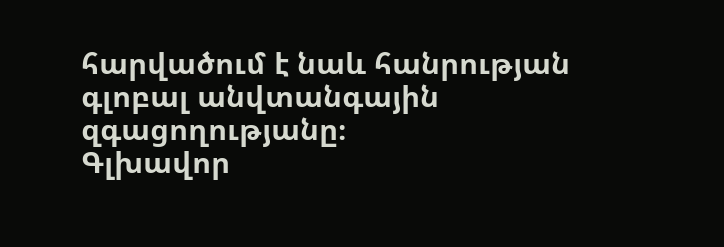հարվածում է նաև հանրության գլոբալ անվտանգային զգացողությանը։
Գլխավոր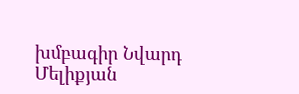խմբագիր Նվարդ Մելիքյան